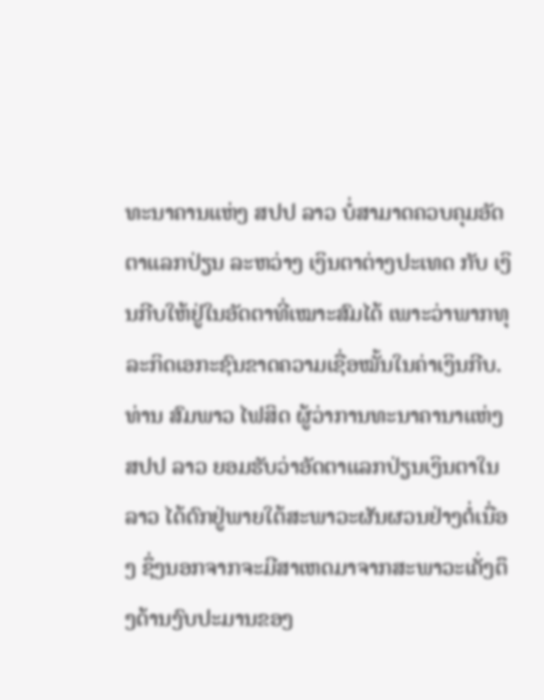ທະນາຄານແຫ່ງ ສປປ ລາວ ບໍ່ສາມາດຄວບຄຸມອັດຕາແລກປ່ຽນ ລະຫວ່າງ ເງິນຕາຕ່າງປະເທດ ກັບ ເງິນກີບໃຫ້ຢູ່ໃນອັດຕາທີ່ເໝາະສົມໄດ້ ເພາະວ່າພາກທຸລະກິດເອກະຊົນຂາດຄວາມເຊື່ອໝັ້ນໃນຄ່າເງິນກີບ.
ທ່ານ ສົມພາວ ໄຟສິດ ຜູ້ວ່າການທະນາຄານາແຫ່ງ ສປປ ລາວ ຍອມຮັບວ່າອັດຕາແລກປ່ຽນເງິນຕາໃນ ລາວ ໄດ້ຕົກຢູ່ພາຍໃຕ້ສະພາວະຜັນຜວນຢ່າງຕໍ່ເນື່ອງ ຊຶ່ງນອກຈາກຈະມີສາເຫດມາຈາກສະພາວະເຄັ່ງຕຶງດ້ານງົບປະມານຂອງ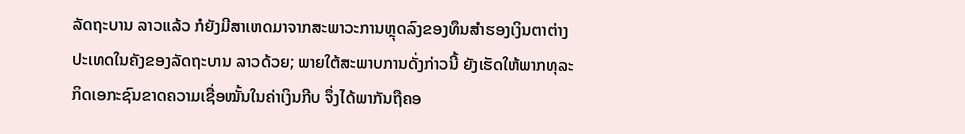ລັດຖະບານ ລາວແລ້ວ ກໍຍັງມີສາເຫດມາຈາກສະພາວະການຫຼຸດລົງຂອງທຶນສຳຮອງເງິນຕາຕ່າງປະເທດໃນຄັງຂອງລັດຖະບານ ລາວດ້ວຍ; ພາຍໃຕ້ສະພາບການດັ່ງກ່າວນີ້ ຍັງເຮັດໃຫ້ພາກທຸລະກິດເອກະຊົນຂາດຄວາມເຊື່ອໝັ້ນໃນຄ່າເງິນກີບ ຈຶ່ງໄດ້ພາກັນຖືຄອ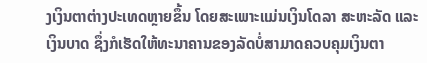ງເງິນຕາຕ່າງປະເທດຫຼາຍຂຶ້ນ ໂດຍສະເພາະແມ່ນເງິນໂດລາ ສະຫະລັດ ແລະ ເງິນບາດ ຊຶ່ງກໍເຮັດໃຫ້ທະນາຄານຂອງລັດບໍ່ສາມາດຄວບຄຸມເງິນຕາ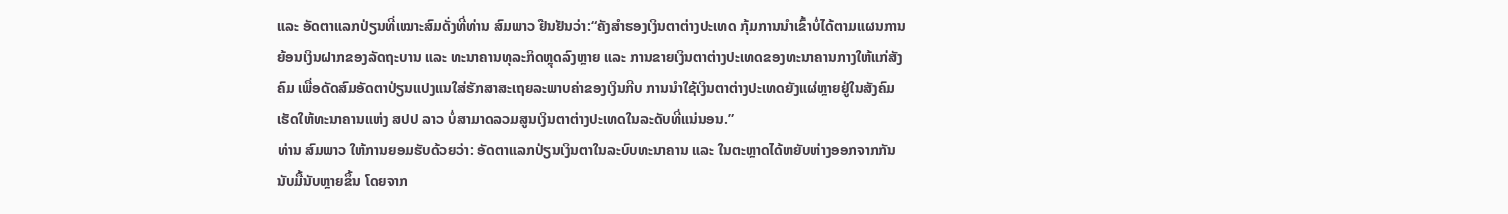ແລະ ອັດຕາແລກປ່ຽນທີ່ເໝາະສົມດັ່ງທີ່ທ່ານ ສົມພາວ ຢືນຢັນວ່າ:“ຄັງສຳຮອງເງິນຕາຕ່າງປະເທດ ກຸ້ມການນຳເຂົ້າບໍ່ໄດ້ຕາມແຜນການ ຍ້ອນເງິນຝາກຂອງລັດຖະບານ ແລະ ທະນາຄານທຸລະກິດຫຼຸດລົງຫຼາຍ ແລະ ການຂາຍເງິນຕາຕ່າງປະເທດຂອງທະນາຄານກາງໃຫ້ແກ່ສັງຄົມ ເພື່ອດັດສົມອັດຕາປ່ຽນແປງແນໃສ່ຮັກສາສະເຖຍລະພາບຄ່າຂອງເງິນກີບ ການນຳໃຊ້ເງິນຕາຕ່າງປະເທດຍັງແຜ່ຫຼາຍຢູ່ໃນສັງຄົມ ເຮັດໃຫ້ທະນາຄານແຫ່ງ ສປປ ລາວ ບໍ່ສາມາດລວມສູນເງິນຕາຕ່າງປະເທດໃນລະດັບທີ່ແນ່ນອນ.”
ທ່ານ ສົມພາວ ໃຫ້ການຍອມຮັບດ້ວຍວ່າ: ອັດຕາແລກປ່ຽນເງິນຕາໃນລະບົບທະນາຄານ ແລະ ໃນຕະຫຼາດໄດ້ຫຍັບຫ່າງອອກຈາກກັນນັບມື້ນັບຫຼາຍຂຶ້ນ ໂດຍຈາກ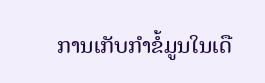ການເກັບກຳຂໍ້ມູນໃນເດື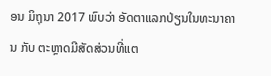ອນ ມິຖຸນາ 2017 ພົບວ່າ ອັດຕາແລກປ່ຽນໃນທະນາຄານ ກັບ ຕະຫຼາດມີສັດສ່ວນທີ່ແຕ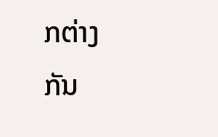ກຕ່າງກັນ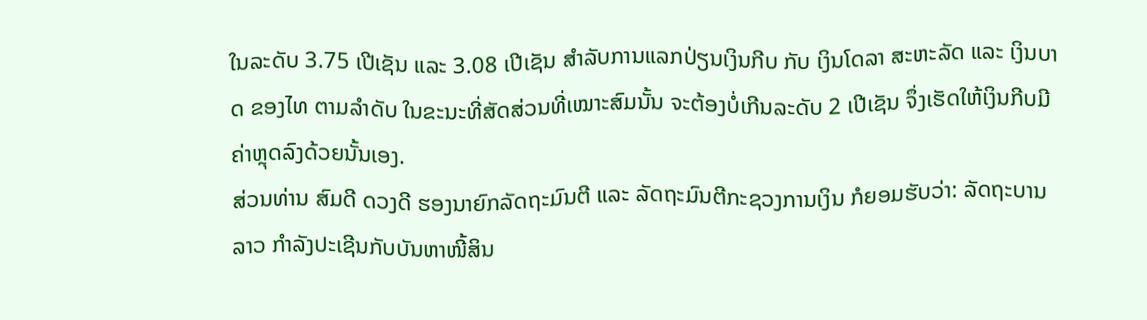ໃນລະດັບ 3.75 ເປີເຊັນ ແລະ 3.08 ເປີເຊັນ ສຳລັບການແລກປ່ຽນເງິນກີບ ກັບ ເງິນໂດລາ ສະຫະລັດ ແລະ ເງິນບາດ ຂອງໄທ ຕາມລຳດັບ ໃນຂະນະທີ່ສັດສ່ວນທີ່ເໝາະສົມນັ້ນ ຈະຕ້ອງບໍ່ເກີນລະດັບ 2 ເປີເຊັນ ຈຶ່ງເຮັດໃຫ້ເງິນກີບມີຄ່າຫຼຸດລົງດ້ວຍນັ້ນເອງ.
ສ່ວນທ່ານ ສົມດີ ດວງດີ ຮອງນາຍົກລັດຖະມົນຕີ ແລະ ລັດຖະມົນຕີກະຊວງການເງິນ ກໍຍອມຮັບວ່າ: ລັດຖະບານ ລາວ ກຳລັງປະເຊີນກັບບັນຫາໜີ້ສິນ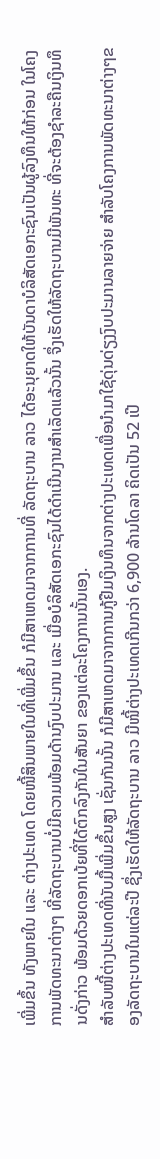ເພີ່ມຂຶ້ນ ທັງພາຍໃນ ແລະ ຕ່າງປະເທດ ໂດຍໜີ້ສິນພາຍໃນທີ່ເພີ່ມຂຶ້ນ ກໍມີສາເຫດມາຈາກການທີ່ ລັດຖະບານ ລາວ ໄດ້ອະນຸຍາດໃຫ້ບັນດາບໍລິສັດເອກະຊົນເປັນຜູ້ລົງທຶນໃຫ້ກ່ອນ ໃນໂຄງການພັດທະນາຕ່າງໆ ທີ່ລັດຖະບານບໍ່ມີຄວາມພ້ອມດ້ານງົບປະມານ ແລະ ເມື່ອບໍລິສັດເອກະຊົນໄດ້ດຳເນີນງານສຳເລັດແລ້ວນັ້ນ ຈຶ່ງເຮັດໃຫ້ລັດຖະບານມີພັນທະ ທີ່ຈະຕ້ອງຊຳລະຄືນເງິນທຶນດັ່ງກ່າວ ພ້ອມດ້ວຍດອກເບ້ຍທີ່ໄດ້ຕົກລົງກັນໃນສັນຍາ ຂອງແຕ່ລະໂຄງການນັ້ນເອງ.
ສຳລັບໜີ້ຕ່າງປະເທດທີ່ນັບມື້ເພີ່ມຂຶ້ນສູງ ເຊັ່ນກັນນັ້ນ ກໍມີສາເຫດມາຈາກການກູ້ຢືມເງິນທຶນຈາກຕ່າງປະເທດເພື່ອນຳມາໃຊ້ດຸ່ນດ່ຽງງົບປະມານລາຍຈ່າຍ ສຳລັບໂຄງການພັດທະນາຕ່າງໆຂອງລັດຖະບານໃນແຕ່ລະປີ ຊຶ່ງເຮັດໃຫ້ລັດຖະບານ ລາວ ມີໜີ້ຕ່າງປະເທດເກີນກວ່າ 6,900 ລ້ານໂດລາ ຄິດເປັນ 52 ເປີ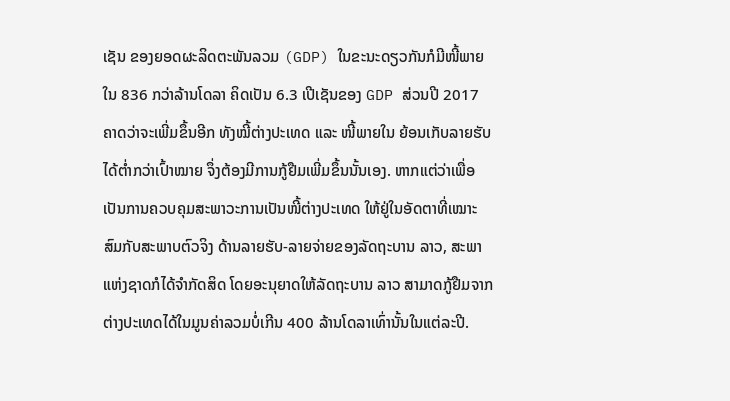ເຊັນ ຂອງຍອດຜະລິດຕະພັນລວມ (GDP) ໃນຂະນະດຽວກັນກໍມີໜີ້ພາຍໃນ 836 ກວ່າລ້ານໂດລາ ຄິດເປັນ 6.3 ເປີເຊັນຂອງ GDP ສ່ວນປີ 2017 ຄາດວ່າຈະເພີ່ມຂຶ້ນອີກ ທັງໝີ້ຕ່າງປະເທດ ແລະ ໜີ້ພາຍໃນ ຍ້ອນເກັບລາຍຮັບໄດ້ຕໍ່າກວ່າເປົ້າໝາຍ ຈຶ່ງຕ້ອງມີການກູ້ຢືມເພີ່ມຂຶ້ນນັ້ນເອງ. ຫາກແຕ່ວ່າເພື່ອເປັນການຄວບຄຸມສະພາວະການເປັນໜີ້ຕ່າງປະເທດ ໃຫ້ຢູ່ໃນອັດຕາທີ່ເໝາະສົມກັບສະພາບຕົວຈິງ ດ້ານລາຍຮັບ-ລາຍຈ່າຍຂອງລັດຖະບານ ລາວ, ສະພາແຫ່ງຊາດກໍໄດ້ຈຳກັດສິດ ໂດຍອະນຸຍາດໃຫ້ລັດຖະບານ ລາວ ສາມາດກູ້ຢືມຈາກຕ່າງປະເທດໄດ້ໃນມູນຄ່າລວມບໍ່ເກີນ 400 ລ້ານໂດລາເທົ່ານັ້ນໃນແຕ່ລະປີ.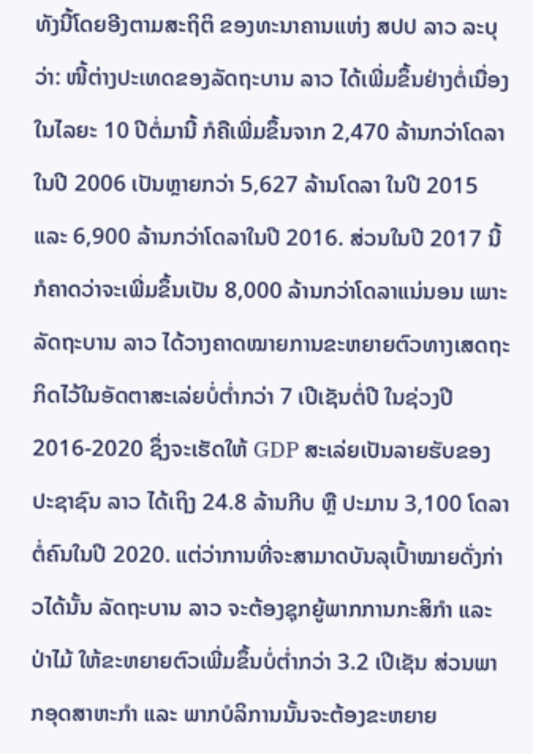ທັງນີ້ໂດຍອີງຕາມສະຖິຕິ ຂອງທະນາຄານແຫ່ງ ສປປ ລາວ ລະບຸວ່າ: ໜີ້ຕ່າງປະເທດຂອງລັດຖະບານ ລາວ ໄດ້ເພີ່ມຂຶ້ນຢ່າງຕໍ່ເນື່ອງໃນໄລຍະ 10 ປີຕໍ່ມານີ້ ກໍຄືເພີ່ມຂຶ້ນຈາກ 2,470 ລ້ານກວ່າໂດລາ ໃນປີ 2006 ເປັນຫຼາຍກວ່າ 5,627 ລ້ານໂດລາ ໃນປີ 2015 ແລະ 6,900 ລ້ານກວ່າໂດລາໃນປີ 2016. ສ່ວນໃນປີ 2017 ນີ້ກໍຄາດວ່າຈະເພີ່ມຂຶ້ນເປັນ 8,000 ລ້ານກວ່າໂດລາແນ່ນອນ ເພາະລັດຖະບານ ລາວ ໄດ້ວາງຄາດໝາຍການຂະຫຍາຍຕົວທາງເສດຖະກິດໄວ້ໃນອັດຕາສະເລ່ຍບໍ່ຕໍ່າກວ່າ 7 ເປີເຊັນຕໍ່ປີ ໃນຊ່ວງປີ 2016-2020 ຊຶ່ງຈະເຮັດໃຫ້ GDP ສະເລ່ຍເປັນລາຍຮັບຂອງປະຊາຊົນ ລາວ ໄດ້ເຖິງ 24.8 ລ້ານກີບ ຫຼື ປະມານ 3,100 ໂດລາຕໍ່ຄົນໃນປີ 2020. ແຕ່ວ່າການທີ່ຈະສາມາດບັນລຸເປົ້າໝາຍດັ່ງກ່າວໄດ້ນັ້ນ ລັດຖະບານ ລາວ ຈະຕ້ອງຊຸກຍູ້ພາກການກະສິກໍາ ແລະ ປ່າໄມ້ ໃຫ້ຂະຫຍາຍຕົວເພີ່ມຂຶ້ນບໍ່ຕໍ່າກວ່າ 3.2 ເປີເຊັນ ສ່ວນພາກອຸດສາຫະກຳ ແລະ ພາກບໍລິການນັ້ນຈະຕ້ອງຂະຫຍາຍ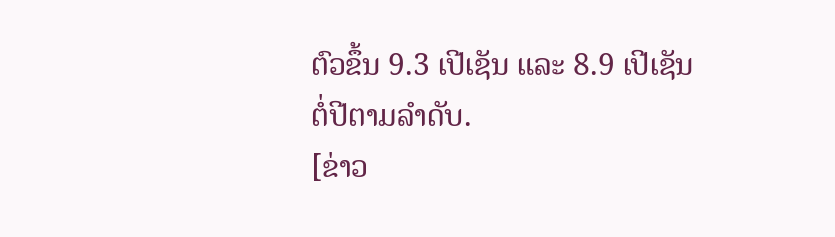ຕົວຂຶ້ນ 9.3 ເປີເຊັນ ແລະ 8.9 ເປີເຊັນຕໍ່ປີຕາມລຳດັບ.
[ຂ່າວ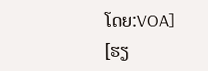ໂດຍ:VOA]
[ຮຽ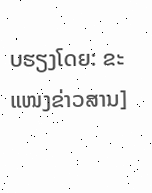ບຮຽງໂດຍ: ຂະແໜງຂ່າວສານ]